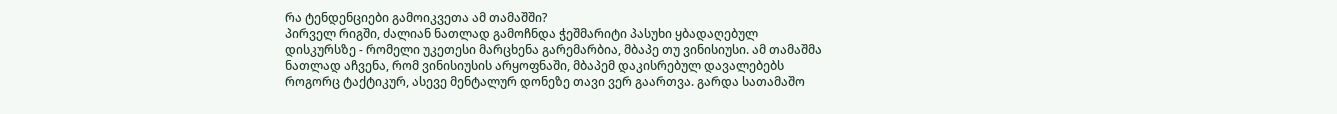რა ტენდენციები გამოიკვეთა ამ თამაშში?
პირველ რიგში, ძალიან ნათლად გამოჩნდა ჭეშმარიტი პასუხი ყბადაღებულ დისკურსზე - რომელი უკეთესი მარცხენა გარემარბია, მბაპე თუ ვინისიუსი. ამ თამაშმა ნათლად აჩვენა, რომ ვინისიუსის არყოფნაში, მბაპემ დაკისრებულ დავალებებს როგორც ტაქტიკურ, ასევე მენტალურ დონეზე თავი ვერ გაართვა. გარდა სათამაშო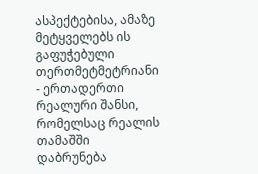ასპექტებისა, ამაზე მეტყველებს ის გაფუჭებული თერთმეტმეტრიანი - ერთადერთი რეალური შანსი, რომელსაც რეალის თამაშში დაბრუნება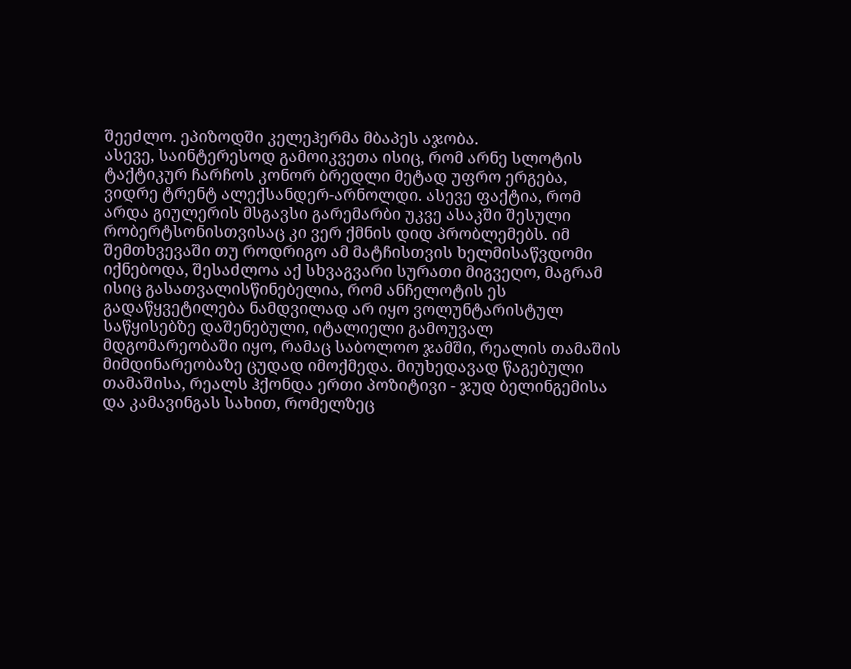შეეძლო. ეპიზოდში კელეჰერმა მბაპეს აჯობა.
ასევე, საინტერესოდ გამოიკვეთა ისიც, რომ არნე სლოტის ტაქტიკურ ჩარჩოს კონორ ბრედლი მეტად უფრო ერგება, ვიდრე ტრენტ ალექსანდერ-არნოლდი. ასევე ფაქტია, რომ არდა გიულერის მსგავსი გარემარბი უკვე ასაკში შესული რობერტსონისთვისაც კი ვერ ქმნის დიდ პრობლემებს. იმ შემთხვევაში თუ როდრიგო ამ მატჩისთვის ხელმისაწვდომი იქნებოდა, შესაძლოა აქ სხვაგვარი სურათი მიგვეღო, მაგრამ ისიც გასათვალისწინებელია, რომ ანჩელოტის ეს გადაწყვეტილება ნამდვილად არ იყო ვოლუნტარისტულ საწყისებზე დაშენებული, იტალიელი გამოუვალ მდგომარეობაში იყო, რამაც საბოლოო ჯამში, რეალის თამაშის მიმდინარეობაზე ცუდად იმოქმედა. მიუხედავად წაგებული თამაშისა, რეალს ჰქონდა ერთი პოზიტივი - ჯუდ ბელინგემისა და კამავინგას სახით, რომელზეც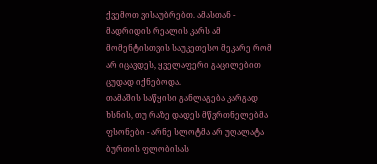ქვემოთ ვისაუბრებთ. ამასთან - მადრიდის რეალის კარს ამ მომენტისთვის საუკეთესო მეკარე რომ არ იცავდეს, ყველაფერი გაცილებით ცუდად იქნებოდა.
თამაშის საწყისი განლაგება კარგად ხსნის, თუ რაზე დადეს მწვრთნელებმა ფსონები - არნე სლოტმა არ უღალატა ბურთის ფლობისას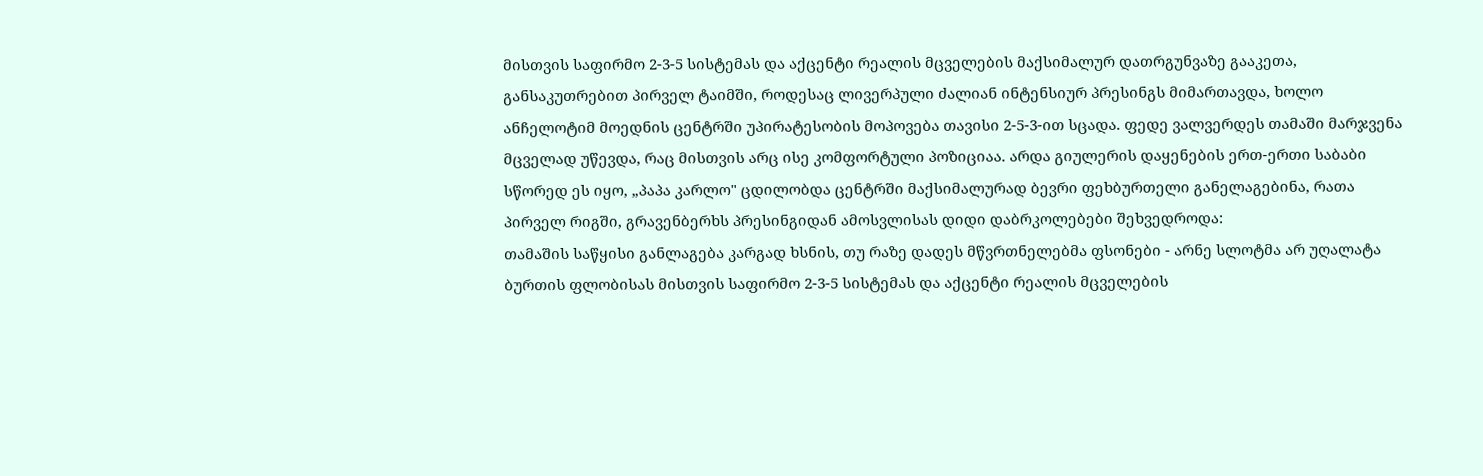მისთვის საფირმო 2-3-5 სისტემას და აქცენტი რეალის მცველების მაქსიმალურ დათრგუნვაზე გააკეთა, განსაკუთრებით პირველ ტაიმში, როდესაც ლივერპული ძალიან ინტენსიურ პრესინგს მიმართავდა, ხოლო ანჩელოტიმ მოედნის ცენტრში უპირატესობის მოპოვება თავისი 2-5-3-ით სცადა. ფედე ვალვერდეს თამაში მარჯვენა მცველად უწევდა, რაც მისთვის არც ისე კომფორტული პოზიციაა. არდა გიულერის დაყენების ერთ-ერთი საბაბი სწორედ ეს იყო, „პაპა კარლო" ცდილობდა ცენტრში მაქსიმალურად ბევრი ფეხბურთელი განელაგებინა, რათა პირველ რიგში, გრავენბერხს პრესინგიდან ამოსვლისას დიდი დაბრკოლებები შეხვედროდა:
თამაშის საწყისი განლაგება კარგად ხსნის, თუ რაზე დადეს მწვრთნელებმა ფსონები - არნე სლოტმა არ უღალატა ბურთის ფლობისას მისთვის საფირმო 2-3-5 სისტემას და აქცენტი რეალის მცველების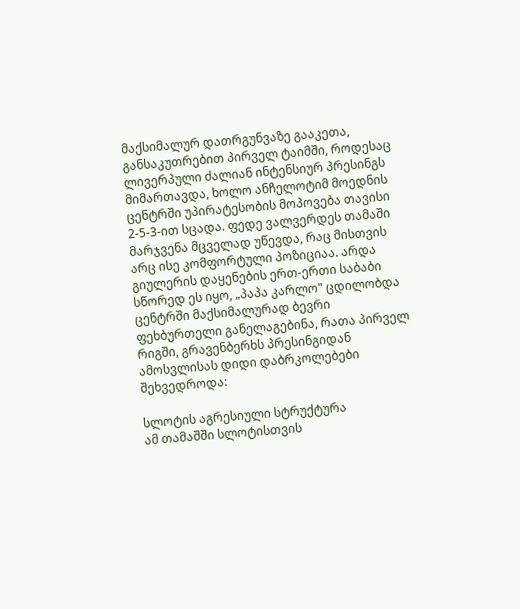მაქსიმალურ დათრგუნვაზე გააკეთა, განსაკუთრებით პირველ ტაიმში, როდესაც ლივერპული ძალიან ინტენსიურ პრესინგს მიმართავდა, ხოლო ანჩელოტიმ მოედნის ცენტრში უპირატესობის მოპოვება თავისი 2-5-3-ით სცადა. ფედე ვალვერდეს თამაში მარჯვენა მცველად უწევდა, რაც მისთვის არც ისე კომფორტული პოზიციაა. არდა გიულერის დაყენების ერთ-ერთი საბაბი სწორედ ეს იყო, „პაპა კარლო" ცდილობდა ცენტრში მაქსიმალურად ბევრი ფეხბურთელი განელაგებინა, რათა პირველ რიგში, გრავენბერხს პრესინგიდან ამოსვლისას დიდი დაბრკოლებები შეხვედროდა:

სლოტის აგრესიული სტრუქტურა
ამ თამაშში სლოტისთვის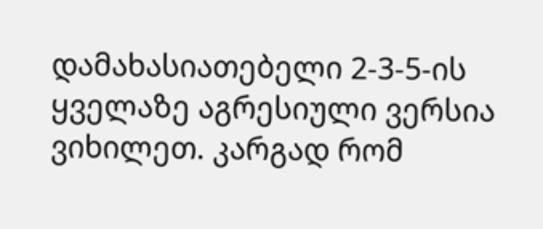დამახასიათებელი 2-3-5-ის ყველაზე აგრესიული ვერსია ვიხილეთ. კარგად რომ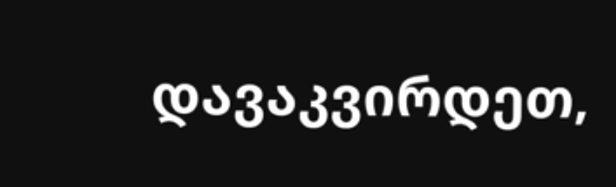დავაკვირდეთ,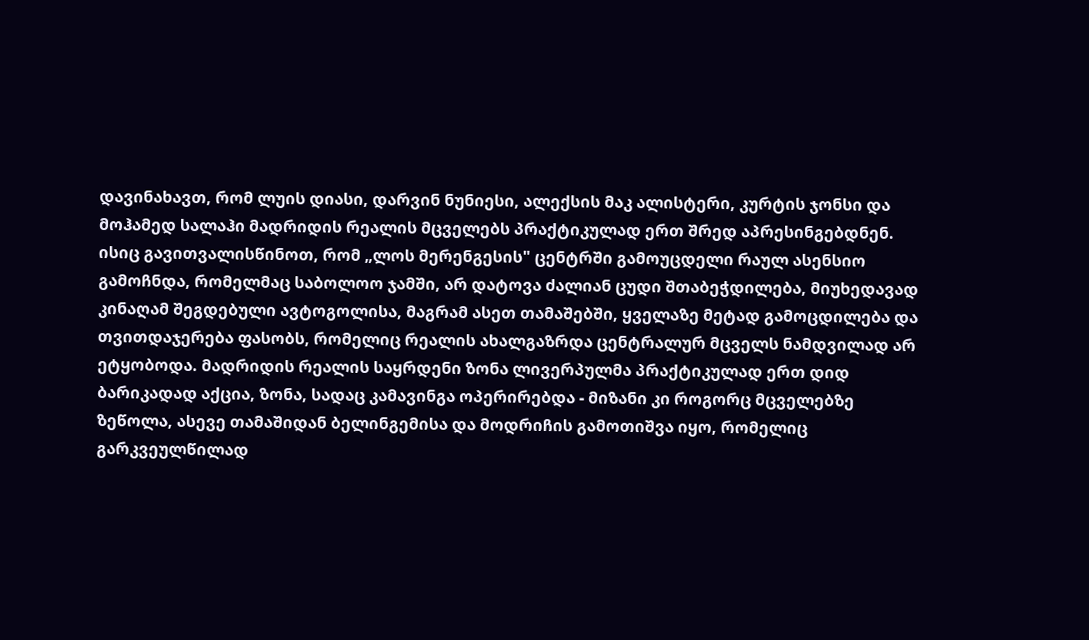დავინახავთ, რომ ლუის დიასი, დარვინ ნუნიესი, ალექსის მაკ ალისტერი, კურტის ჯონსი და მოჰამედ სალაჰი მადრიდის რეალის მცველებს პრაქტიკულად ერთ შრედ აპრესინგებდნენ. ისიც გავითვალისწინოთ, რომ „ლოს მერენგესის" ცენტრში გამოუცდელი რაულ ასენსიო გამოჩნდა, რომელმაც საბოლოო ჯამში, არ დატოვა ძალიან ცუდი შთაბეჭდილება, მიუხედავად კინაღამ შეგდებული ავტოგოლისა, მაგრამ ასეთ თამაშებში, ყველაზე მეტად გამოცდილება და თვითდაჯერება ფასობს, რომელიც რეალის ახალგაზრდა ცენტრალურ მცველს ნამდვილად არ ეტყობოდა. მადრიდის რეალის საყრდენი ზონა ლივერპულმა პრაქტიკულად ერთ დიდ ბარიკადად აქცია, ზონა, სადაც კამავინგა ოპერირებდა - მიზანი კი როგორც მცველებზე ზეწოლა, ასევე თამაშიდან ბელინგემისა და მოდრიჩის გამოთიშვა იყო, რომელიც გარკვეულწილად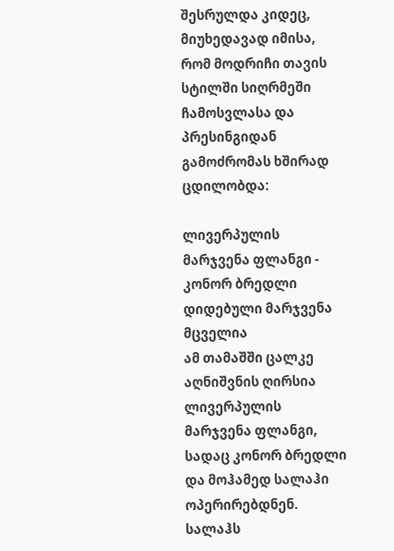შესრულდა კიდეც, მიუხედავად იმისა, რომ მოდრიჩი თავის სტილში სიღრმეში ჩამოსვლასა და პრესინგიდან გამოძრომას ხშირად ცდილობდა:

ლივერპულის მარჯვენა ფლანგი - კონორ ბრედლი დიდებული მარჯვენა მცველია
ამ თამაშში ცალკე აღნიშვნის ღირსია ლივერპულის მარჯვენა ფლანგი, სადაც კონორ ბრედლი და მოჰამედ სალაჰი ოპერირებდნენ. სალაჰს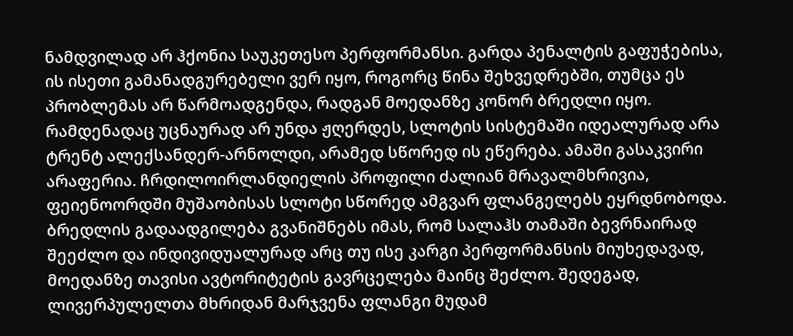ნამდვილად არ ჰქონია საუკეთესო პერფორმანსი. გარდა პენალტის გაფუჭებისა, ის ისეთი გამანადგურებელი ვერ იყო, როგორც წინა შეხვედრებში, თუმცა ეს პრობლემას არ წარმოადგენდა, რადგან მოედანზე კონორ ბრედლი იყო. რამდენადაც უცნაურად არ უნდა ჟღერდეს, სლოტის სისტემაში იდეალურად არა ტრენტ ალექსანდერ-არნოლდი, არამედ სწორედ ის ეწერება. ამაში გასაკვირი არაფერია. ჩრდილოირლანდიელის პროფილი ძალიან მრავალმხრივია, ფეიენოორდში მუშაობისას სლოტი სწორედ ამგვარ ფლანგელებს ეყრდნობოდა. ბრედლის გადაადგილება გვანიშნებს იმას, რომ სალაჰს თამაში ბევრნაირად შეეძლო და ინდივიდუალურად არც თუ ისე კარგი პერფორმანსის მიუხედავად, მოედანზე თავისი ავტორიტეტის გავრცელება მაინც შეძლო. შედეგად, ლივერპულელთა მხრიდან მარჯვენა ფლანგი მუდამ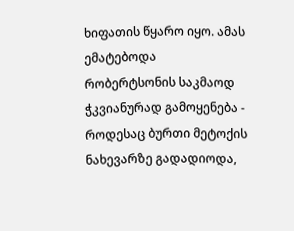ხიფათის წყარო იყო. ამას ემატებოდა რობერტსონის საკმაოდ ჭკვიანურად გამოყენება - როდესაც ბურთი მეტოქის ნახევარზე გადადიოდა,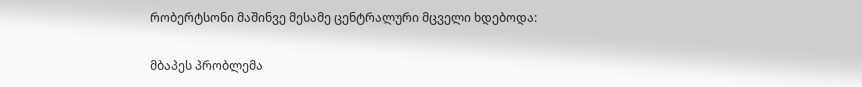რობერტსონი მაშინვე მესამე ცენტრალური მცველი ხდებოდა:

მბაპეს პრობლემა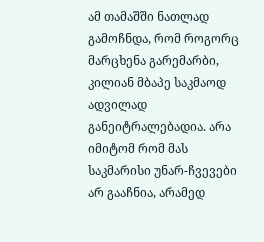ამ თამაშში ნათლად გამოჩნდა, რომ როგორც მარცხენა გარემარბი, კილიან მბაპე საკმაოდ ადვილად განეიტრალებადია. არა იმიტომ რომ მას საკმარისი უნარ-ჩვევები არ გააჩნია, არამედ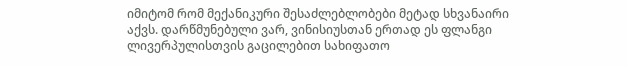იმიტომ რომ მექანიკური შესაძლებლობები მეტად სხვანაირი აქვს. დარწმუნებული ვარ, ვინისიუსთან ერთად ეს ფლანგი ლივერპულისთვის გაცილებით სახიფათო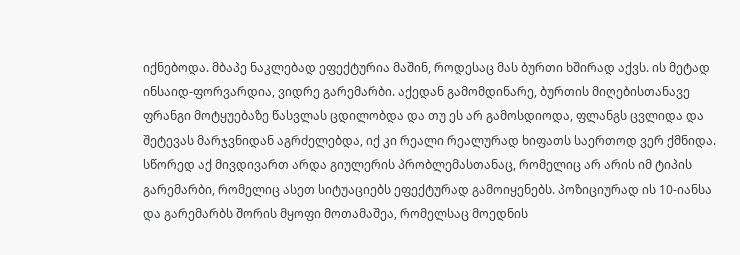იქნებოდა. მბაპე ნაკლებად ეფექტურია მაშინ, როდესაც მას ბურთი ხშირად აქვს. ის მეტად ინსაიდ-ფორვარდია, ვიდრე გარემარბი. აქედან გამომდინარე, ბურთის მიღებისთანავე ფრანგი მოტყუებაზე წასვლას ცდილობდა და თუ ეს არ გამოსდიოდა, ფლანგს ცვლიდა და შეტევას მარჯვნიდან აგრძელებდა, იქ კი რეალი რეალურად ხიფათს საერთოდ ვერ ქმნიდა. სწორედ აქ მივდივართ არდა გიულერის პრობლემასთანაც, რომელიც არ არის იმ ტიპის გარემარბი, რომელიც ასეთ სიტუაციებს ეფექტურად გამოიყენებს. პოზიციურად ის 10-იანსა და გარემარბს შორის მყოფი მოთამაშეა, რომელსაც მოედნის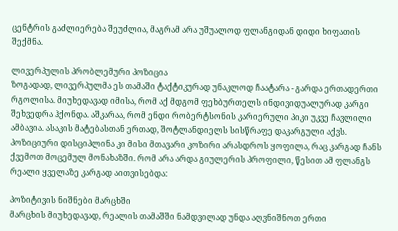ცენტრის გაძლიერება შეუძლია, მაგრამ არა უშუალოდ ფლანგიდან დიდი ხიფათის შექმნა.

ლივერპულის პრობლემური პოზიცია
ზოგადად, ლივერპულმა ეს თამაში ტაქტიკურად უნაკლოდ ჩაატარა - გარდა ერთადერთი რგოლისა. მიუხედავად იმისა, რომ აქ მდგომ ფეხბურთელს ინდივიდუალურად კარგი შეხვედრა ჰქონდა. აშკარაა, რომ ენდი რობერტსონის კარიერული პიკი უკვე ჩავლილი ამბავია. ასაკის მატებასთან ერთად, შოტლანდიელს სისწრაფე დაკარგული აქვს. პოზიციური დისციპლინა კი მისი მთავარი კოზირი არასდროს ყოფილა, რაც კარგად ჩანს ქვემოთ მოცემულ მონახაზში. რომ არა არდა გიულერის პროფილი, წესით ამ ფლანგს რეალი ყველაზე კარგად აითვისებდა:

პოზიტივის ნიშნები მარცხში
მარცხის მიუხედავად, რეალის თამაშში ნამდვილად უნდა აღვნიშნოთ ერთი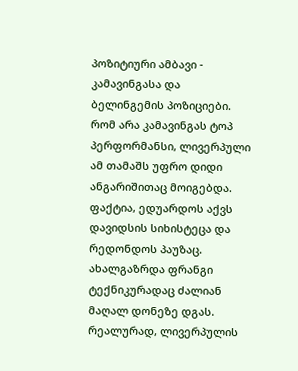პოზიტიური ამბავი - კამავინგასა და ბელინგემის პოზიციები. რომ არა კამავინგას ტოპ პერფორმანსი, ლივერპული ამ თამაშს უფრო დიდი ანგარიშითაც მოიგებდა. ფაქტია, ედუარდოს აქვს დავიდსის სიხისტეცა და რედონდოს პაუზაც. ახალგაზრდა ფრანგი ტექნიკურადაც ძალიან მაღალ დონეზე დგას. რეალურად, ლივერპულის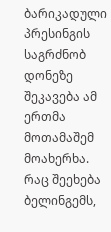ბარიკადული პრესინგის საგრძნობ დონეზე შეკავება ამ ერთმა მოთამაშემ მოახერხა. რაც შეეხება ბელინგემს,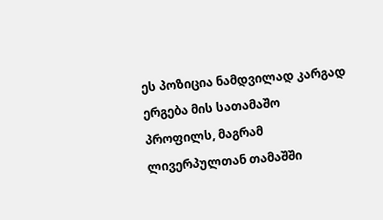ეს პოზიცია ნამდვილად კარგად ერგება მის სათამაშო პროფილს, მაგრამ ლივერპულთან თამაშში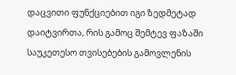დაცვითი ფუნქციებით იგი ზედმეტად დაიტვირთა, რის გამოც შემტევ ფაზაში საუკეთესო თვისებების გამოვლენის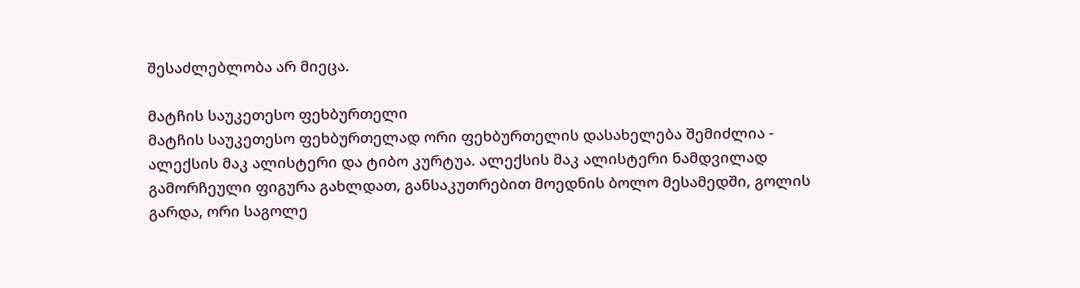შესაძლებლობა არ მიეცა.

მატჩის საუკეთესო ფეხბურთელი
მატჩის საუკეთესო ფეხბურთელად ორი ფეხბურთელის დასახელება შემიძლია - ალექსის მაკ ალისტერი და ტიბო კურტუა. ალექსის მაკ ალისტერი ნამდვილად გამორჩეული ფიგურა გახლდათ, განსაკუთრებით მოედნის ბოლო მესამედში, გოლის გარდა, ორი საგოლე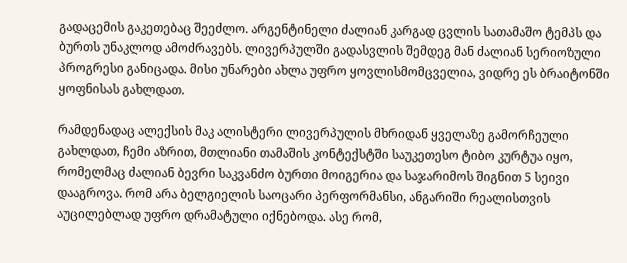გადაცემის გაკეთებაც შეეძლო. არგენტინელი ძალიან კარგად ცვლის სათამაშო ტემპს და ბურთს უნაკლოდ ამოძრავებს. ლივერპულში გადასვლის შემდეგ მან ძალიან სერიოზული პროგრესი განიცადა. მისი უნარები ახლა უფრო ყოვლისმომცველია, ვიდრე ეს ბრაიტონში ყოფნისას გახლდათ.

რამდენადაც ალექსის მაკ ალისტერი ლივერპულის მხრიდან ყველაზე გამორჩეული გახლდათ, ჩემი აზრით, მთლიანი თამაშის კონტექსტში საუკეთესო ტიბო კურტუა იყო, რომელმაც ძალიან ბევრი საკვანძო ბურთი მოიგერია და საჯარიმოს შიგნით 5 სეივი დააგროვა. რომ არა ბელგიელის საოცარი პერფორმანსი, ანგარიში რეალისთვის აუცილებლად უფრო დრამატული იქნებოდა. ასე რომ,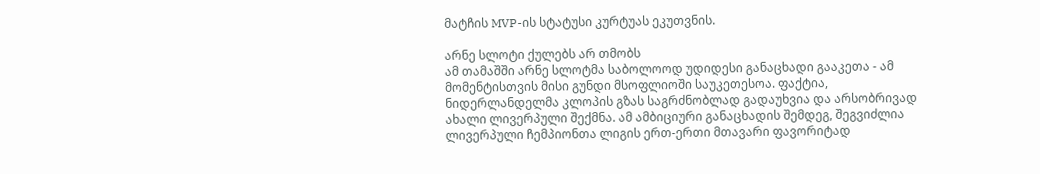მატჩის MVP-ის სტატუსი კურტუას ეკუთვნის.

არნე სლოტი ქულებს არ თმობს
ამ თამაშში არნე სლოტმა საბოლოოდ უდიდესი განაცხადი გააკეთა - ამ მომენტისთვის მისი გუნდი მსოფლიოში საუკეთესოა. ფაქტია, ნიდერლანდელმა კლოპის გზას საგრძნობლად გადაუხვია და არსობრივად ახალი ლივერპული შექმნა. ამ ამბიციური განაცხადის შემდეგ, შეგვიძლია ლივერპული ჩემპიონთა ლიგის ერთ-ერთი მთავარი ფავორიტად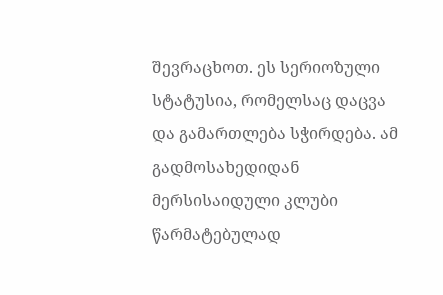შევრაცხოთ. ეს სერიოზული სტატუსია, რომელსაც დაცვა და გამართლება სჭირდება. ამ გადმოსახედიდან მერსისაიდული კლუბი წარმატებულად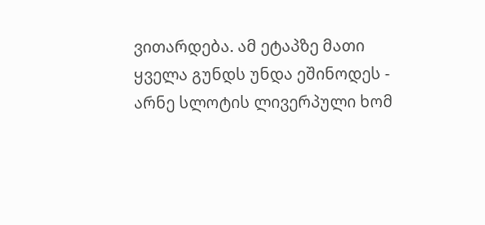ვითარდება. ამ ეტაპზე მათი ყველა გუნდს უნდა ეშინოდეს - არნე სლოტის ლივერპული ხომ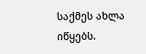საქმეს ახლა იწყებს.